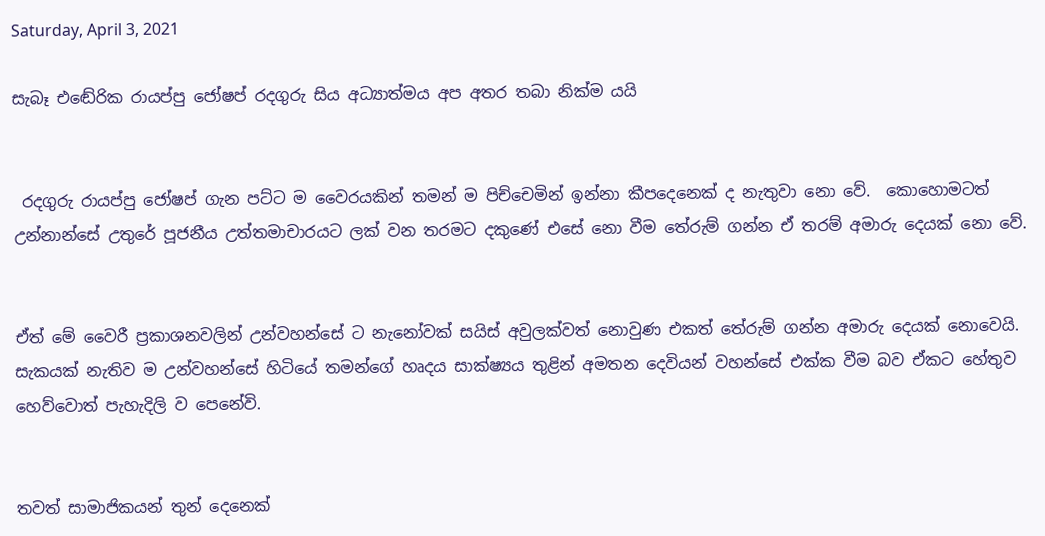Saturday, April 3, 2021

සැබෑ එඬේරික රායප්පු ජෝෂප් රදගුරු සිය අධ්‍යාත්මය අප අතර තබා නික්ම යයි


 රදගුරු රායප්පු ජෝෂප් ගැන පට්ට ම වෛරයකින් තමන් ම පිච්චෙමින් ඉන්නා කීපදෙනෙක් ද නැතුවා නො වේ.  කොහොමටත් උන්නාන්සේ උතුරේ පූජනීය උත්තමාචාරයට ලක් වන තරමට දකුණේ එසේ නො වීම තේරුම් ගන්න ඒ තරම් අමාරු දෙයක් නො වේ.


ඒත් මේ වෛරී ප්‍රකාශනවලින් උන්වහන්සේ ට නැනෝවක් සයිස් අවුලක්වත් නොවුණ එකත් තේරුම් ගන්න අමාරු දෙයක් නොවෙයි.  සැකයක් නැතිව ම උන්වහන්සේ හිටියේ තමන්ගේ හෘදය සාක්ෂ්‍යය තුළින් අමතන දෙවියන් වහන්සේ එක්ක වීම බව ඒකට හේතුව හෙව්වොත් පැහැදිලි ව පෙනේවි.


තවත් සාමාජිකයන් තුන් දෙනෙක්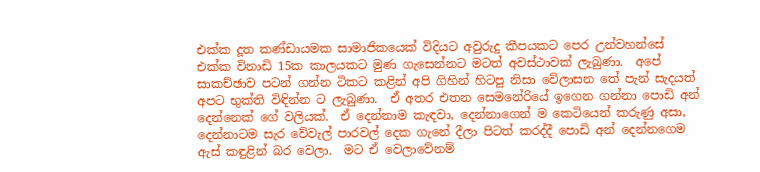එක්ක දූත කණ්ඩායමක සාමාජිකයෙක් විදියට අවුරුදු කීපයකට පෙර උන්වහන්සේ එක්ක විනාඩි 15ක කාලයකට මුණ ගැසෙන්නට මටත් අවස්ථාවක් ලැබුණා.  අපේ සාකච්ඡාව පටන් ගන්න ටිකට කළින් අපි ගිහින් හිටපු නිසා වේලාසන තේ පැන් සැදයත් අපට භුක්ති විඳින්න ට ලැබුණා.  ඒ අතර එතන සෙමනේරියේ ඉගෙන ගන්නා පොඩි අන් දෙන්නෙක් ගේ වලියක්.  ඒ දෙන්නාම කැඳවා, දෙන්නාගෙන් ම කෙටියෙන් කරුණු අසා, දෙන්නාටම සැර වේවැල් පාරවල් දෙක ගැනේ දීලා පිටත් කරද්දී පොඩි අන් දෙන්නගෙම ඇස් කඳුළින් බර වෙලා.  මට ඒ වෙලාවේනම්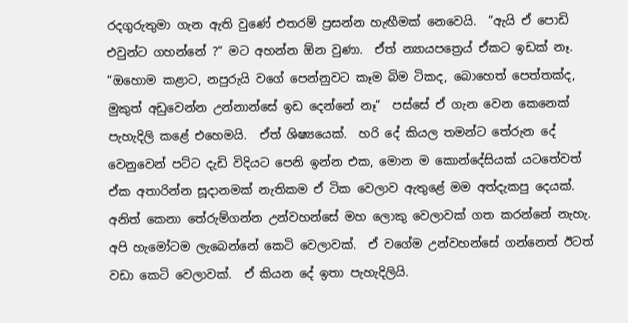රදගුරුතුමා ගැන ඇති වුණේ එතරම් ප්‍රසන්න හැඟීමක් නෙවෙයි.  “ඇයි ඒ පොඩි එවුන්ට ගහන්නේ ?“ මට අහන්න ඕන වුණා.  ඒත් න්‍යායපත්‍රෙය් ඒකට ඉඩක් නෑ.  “ඔහොම කළාට, නපුරුයි වගේ පෙන්නුවට කෑම බිම ටිකද, බොහෙත් පෙත්තක්ද, මුකුත් අඩුවෙන්න උන්නාන්සේ ඉඩ දෙන්නේ නෑ“  පස්සේ ඒ ගැන වෙන කෙනෙක් පැහැදිලි කළේ එහෙමයි.  ඒත් ශිෂ්‍යයෙක්.  හරි දේ කියල තමන්ට තේරුන දේ වෙනුවෙන් පට්ට දැඩි විදියට පෙනි ඉන්න එක, මොන ම කොන්දේසියක් යටතේවත් ඒක අතාරින්න සූදානමක් නැතිකම ඒ ටික වෙලාව ඇතුළේ මම අත්දැකපු දෙයක්.  අනිත් කෙනා තේරුම්ගන්න උන්වහන්සේ මහ ලොකු වෙලාවක් ගත කරන්නේ නැහැ.  අපි හැමෝටම ලැබෙන්නේ කෙටි වෙලාවක්.  ඒ වගේම උන්වහන්සේ ගන්නෙත් ඊටත් වඩා කෙටි වෙලාවක්.  ඒ කියන දේ ඉතා පැහැදිලියි.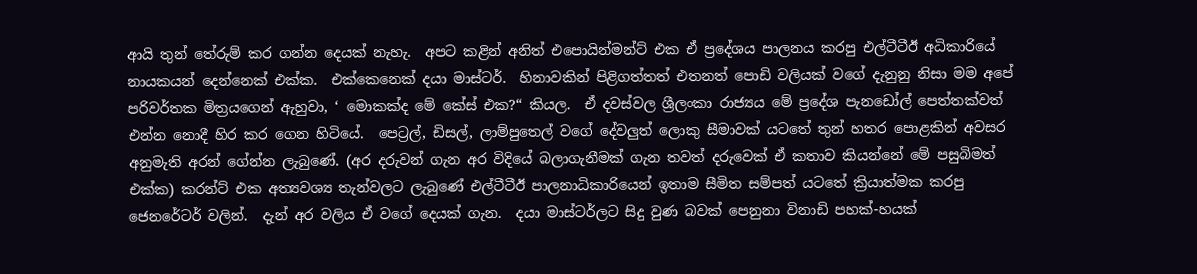ආයි තුන් තේරුම් කර ගන්න දෙයක් නැහැ.  අපට කළින් අනිත් එපොයින්මන්ට් එක ඒ ප්‍රදේශය පාලනය කරපු එල්ටීටීඊ අධිකාරියේ නායකයන් දෙන්නෙක් එක්ක.  එක්කෙනෙක් දයා මාස්ටර්.  හිනාවකින් පිළිගත්තත් එතනත් පොඩි වලියක් වගේ දැනුනු නිසා මම අපේ පරිවර්තක මිත්‍රයගෙන් ඇහුවා, ‘ මොකක්ද මේ කේස් එක?“ කියල.  ඒ දවස්වල ශ්‍රීලංකා රාජ්‍යය මේ ප්‍රදේශ පැනඩෝල් පෙත්තක්වත් එන්න නොදී හිර කර ගෙන හිටියේ.  පෙට්‍රල්, ඩිසල්, ලාම්පුතෙල් වගේ දේවලුත් ලොකු සීමාවක් යටතේ තුන් හතර පොළකින් අවසර අනුමැති අරන් ගේන්න ලැබුණේ. (අර දරුවන් ගැන අර විදියේ බලාගැනීමක් ගැන තවත් දරුවෙක් ඒ කතාව කියන්නේ මේ පසුබිමත් එක්ක) කරන්ට් එක අත්‍යවශ්‍ය තැන්වලට ලැබුණේ එල්ටීටීඊ පාලනාධිකාරියෙන් ඉතාම සීමිත සම්පත් යටතේ ක්‍රියාත්මක කරපු ජෙනරේටර් වලින්.  දැන් අර වලිය ඒ වගේ දෙයක් ගැන.  දයා මාස්ටර්ලට සිදු වුණ බවක් පෙනුනා විනාඩි පහක්-හයක්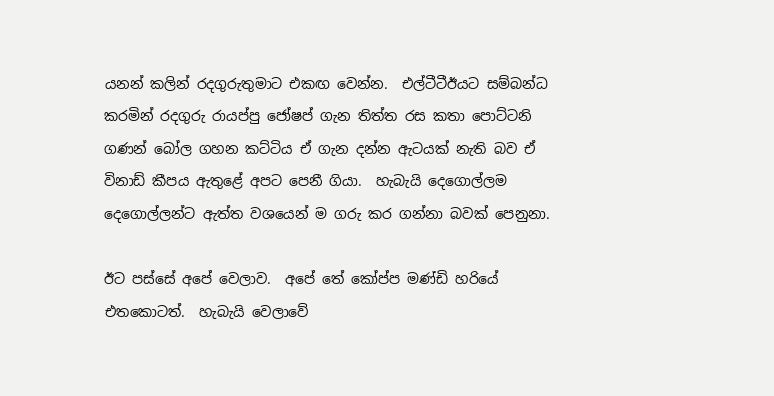යනන් කලින් රදගුරුතුමාට එකඟ වෙන්න.  එල්ටීටීඊයට සම්බන්ධ කරමින් රදගුරු රායප්පු ජෝෂප් ගැන තිත්ත රස කතා පොට්ටනි ගණන් බෝල ගහන කට්ටිය ඒ ගැන දන්න ඇටයක් නැති බව ඒ විනාඩ් කීපය ඇතුළේ අපට පෙනී ගියා.  හැබැයි දෙගොල්ලම දෙගොල්ලන්ට ඇත්ත වශයෙන් ම ගරු කර ගන්නා බවක් පෙනුනා.

ඊට පස්සේ අපේ වෙලාව.  අපේ තේ කෝප්ප මණ්ඩි හරියේ එතකොටත්.  හැබැයි වෙලාවේ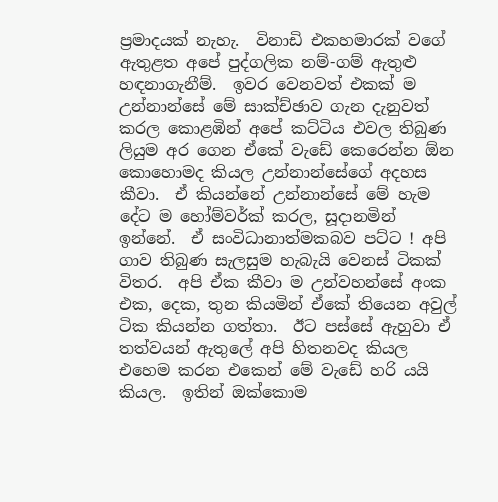ප්‍රමාදයක් නැහැ.  විනාඩි එකහමාරක් වගේ ඇතුළත අපේ පුද්ගලික නම්-ගම් ඇතුළු හඳනාගැනීම්.  ඉවර වෙනවත් එකක් ම උන්නාන්සේ මේ සාක්ච්ඡාව ගැන දැනුවත් කරල කොළඹින් අපේ කට්ටිය එවල තිබුණ ලියුම අර ගෙන ඒකේ වැඩේ කෙරෙන්න ඕන කොහොමද කියල උන්නාන්සේගේ අදහස කීවා.  ඒ කියන්නේ උන්නාන්සේ මේ හැම දේට ම හෝම්වර්ක් කරල, සූදානමින් ඉන්නේ.  ඒ සංවිධානාත්මකබව පට්ට ! අපි ගාව තිබුණ සැලසුම හැබැයි වෙනස් ටිකක් විතර.  අපි ඒක කීවා ම උන්වහන්සේ අංක එක, දෙක, තුන කියමින් ඒකේ තියෙන අවුල් ටික කියන්න ගත්තා.  ඊට පස්සේ ඇහුවා ඒ තත්වයන් ඇතුලේ අපි හිතනවද කියල එහෙම කරන එකෙන් මේ වැඩේ හරි යයි කියල.  ඉතින් ඔක්කොම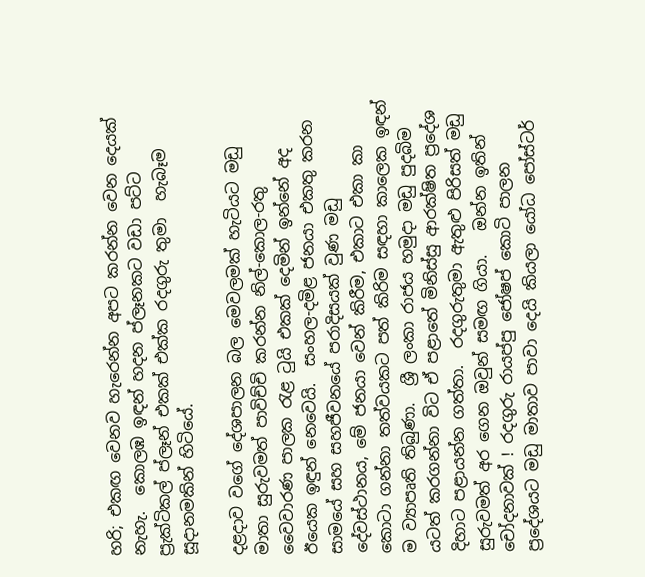හරි; එකඟ වෙනව හැරෙන්න අපට කරන්න වෙන දෙයක් නැහැ.  කොලඹ ඉඳන් හදන ප්ලෑනකට වඩා පට්ට ප්‍රැක්ටිකල් ප්ලෑන් එකක් එක්ක රදගුරු තුමා  හැබෑම සූදානමකින් හිටියේ.

දළදාව වගේ දේශපාලන බල මෙවලමක් හැටියට මඩු මාතා සුරුවමත් පාවිච්චි කරන්න නිල්-කොල-රතු වෛවාරණ පාලක රැළ ටුයි එකක් දෙමින් ඉන්නේ අද ඊයෙක ඉඳුන් නෙවෙයි.  සංහල-දමිළ ජනයා එකතු කරන සාමයේ සහ සහජීවනයේ පරාදිසයක් වුණ මඩු දේවස්ථානය, මේ ජනයා වෙන් කිරීම, එකාට එකා කා කොටා ගන්නා තත්වයකට පත් කිරිම සඳහා කාලෙක ඉඳන් ම ව්‍යාපෘති තිබුණා.  ශ්‍රී ලංකා රාජය හමුදා මඩු පුදබිම යටත් කරගන්නා විට ඒ පළාතේ මිනිස්සු ආරක්ෂිත ප්‍රදේශ දිහාට පළායන්න ගත්තා.  රදගුරුතුමා ඇතුළු පිරිසත් මඩු සුරුවමත් අර ගෙන ඔවුන් සමඟ ගියා.   ඔන්න ඉතින් චෝදනාවක් ! රදගුරු රායප්පු ජෝෂප් කොටි පාලන ප්‍රදේශයට මඩු මාතාව පාවා දෙයි කියලා යෝධ පෝස්ටර්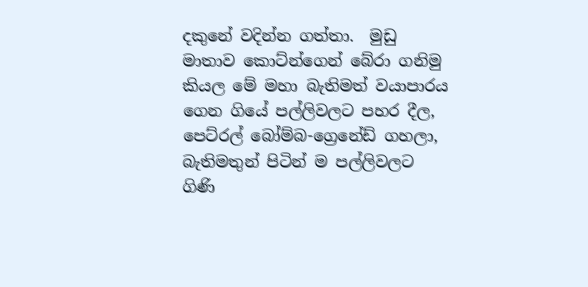දකුනේ වදින්න ගත්තා.  මුඩු මාතාව කොට්න්ගෙන් බේරා ගනිමු කියල මේ මහා බැතිමත් වයාපාරය ගෙන ගියේ පල්ලිවලට පහර දීල, පෙට්රල් බෝම්බ-ග්‍රෙනේඩ් ගහලා, බැතිමතුන් පිටින් ම පල්ලිවලට ගිණි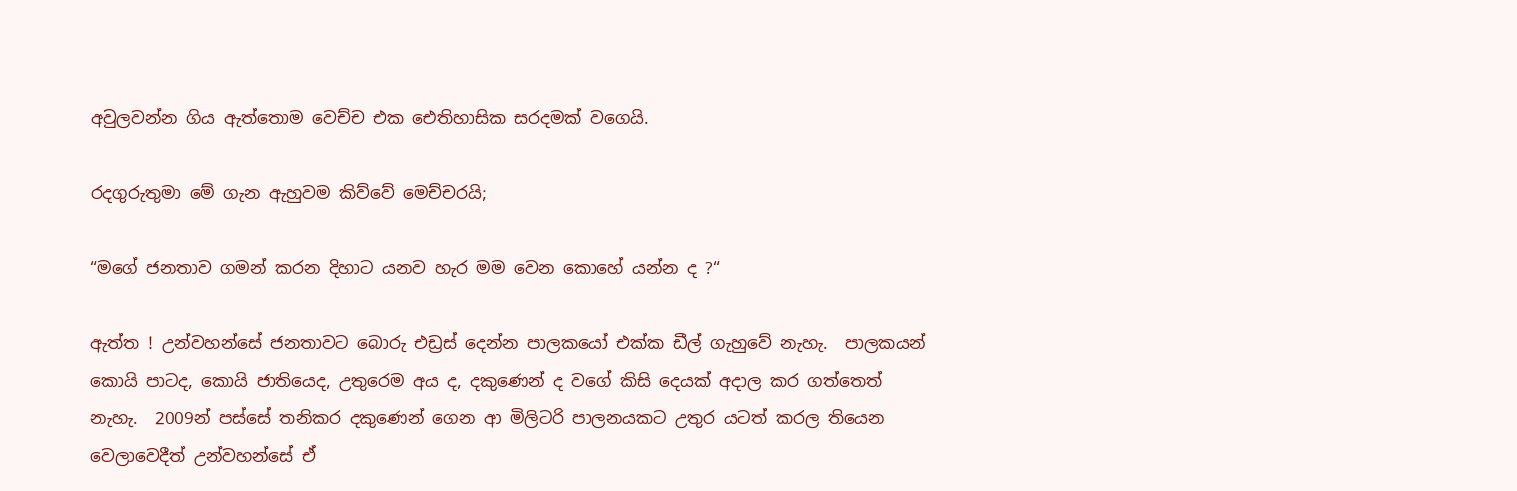අවුලවන්න ගිය ඇත්තොම වෙච්ච එක ඓතිහාසික සරදමක් වගෙයි.

රදගුරුතුමා මේ ගැන ඇහුවම කිව්වේ මෙච්චරයි;

“මගේ ජනතාව ගමන් කරන දිහාට යනව හැර මම වෙන කොහේ යන්න ද ?“

ඇත්ත ! උන්වහන්සේ ජනතාවට බොරු එඩ්‍රස් දෙන්න පාලකයෝ එක්ක ඩීල් ගැහුවේ නැහැ.  පාලකයන් කොයි පාටද, කොයි ජාතියෙද, උතුරෙම අය ද, දකුණෙන් ද වගේ කිසි දෙයක් අදාල කර ගත්තෙත් නැහැ.  2009න් පස්සේ තනිකර දකුණෙන් ගෙන ආ මිලිටරි පාලනයකට උතුර යටත් කරල තියෙන වෙලාවෙදීත් උන්වහන්සේ ඒ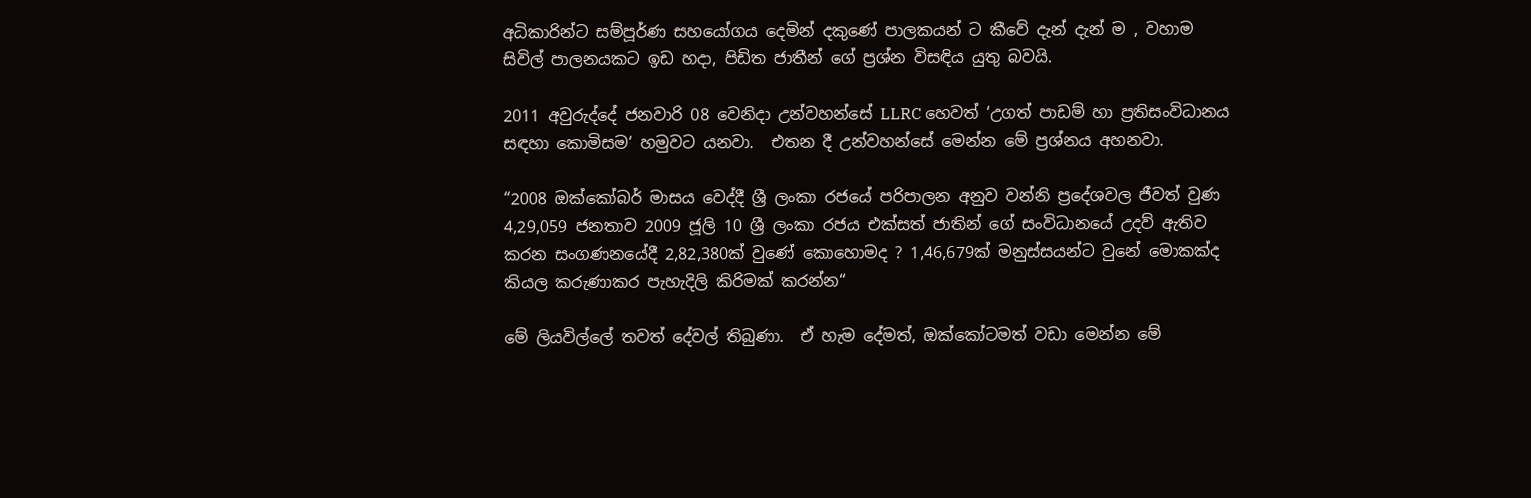අධිකාරින්ට සම්පූර්ණ සහයෝගය දෙමින් දකුණේ පාලකයන් ට කීවේ දැන් දැන් ම , වහාම සිවිල් පාලනයකට ඉඩ හදා, පිඩිත ජාතීන් ගේ ප්‍රශ්න විසඳිය යුතු බවයි.

2011 අවුරුද්දේ ජනවාරි 08 වෙනිදා උන්වහන්සේ LLRC හෙවත් ‘උගත් පාඩම් හා ප්‍රතිසංවිධානය සඳහා කොමිසම‘ හමුවට යනවා.  එතන දී උන්වහන්සේ මෙන්න මේ ප්‍රශ්නය අහනවා.

“2008 ඔක්කෝබර් මාසය වෙද්දී ශ්‍රී ලංකා රජයේ පරිපාලන අනුව වන්නි ප්‍රදේශවල ජීවත් වුණ 4,29,059 ජනතාව 2009 ජූලි 10 ශ්‍රී ලංකා රජය එක්සත් ජාතින් ගේ සංවිධානයේ උදව් ඇතිව කරන සංගණනයේදී 2,82,380ක් වුණේ කොහොමද ? 1,46,679ක් මනුස්සයන්ට වුනේ මොකක්ද කියල කරුණාකර පැහැදිලි කිරිමක් කරන්න“

මේ ලියවිල්ලේ තවත් දේවල් තිබුණා.  ඒ හැම දේමත්, ඔක්කෝටමත් වඩා මෙන්න මේ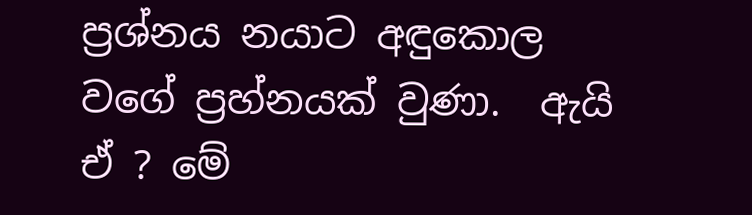ප්‍රශ්නය නයාට අඳුකොල වගේ ප්‍රහ්නයක් වුණා.  ඇයි ඒ ? මේ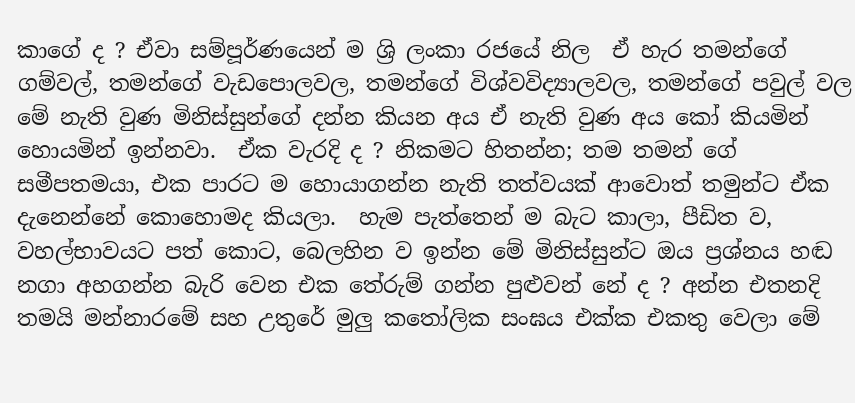කාගේ ද ? ඒවා සම්පූර්ණයෙන් ම ශ්‍රි ලංකා රජයේ නිල  ඒ හැර තමන්ගේ ගම්වල්, තමන්ගේ වැඩපොලවල, තමන්ගේ විශ්වවිද්‍යාලවල, තමන්ගේ පවුල් වල මේ නැති වුණ මිනිස්සුන්ගේ දන්න කියන අය ඒ නැති වුණ අය කෝ කියමින් හොයමින් ඉන්නවා.  ඒක වැරදි ද ? නිකමට හිතන්න; තම තමන් ගේ සමීපතමයා, එක පාරට ම හොයාගන්න නැති තත්වයක් ආවොත් තමුන්ට ඒක දැනෙන්නේ කොහොමද කියලා.  හැම පැත්තෙන් ම බැට කාලා, පීඩිත ව, වහල්භාවයට පත් කොට, බෙලහින ව ඉන්න මේ මිනිස්සුන්ට ඔය ප්‍රශ්නය හඬ නගා අහගන්න බැරි වෙන එක තේරුම් ගන්න පුළුවන් නේ ද ? අන්න එතනදි තමයි මන්නාරමේ සහ උතුරේ මුලු කතෝලික සංඝය එක්ක එකතු වෙලා මේ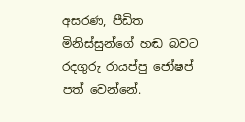අසරණ, පීඩිත මිනිස්සුන්ගේ හඬ බවට රදගුරු රායප්පු ජෝෂප් පත් වෙන්නේ.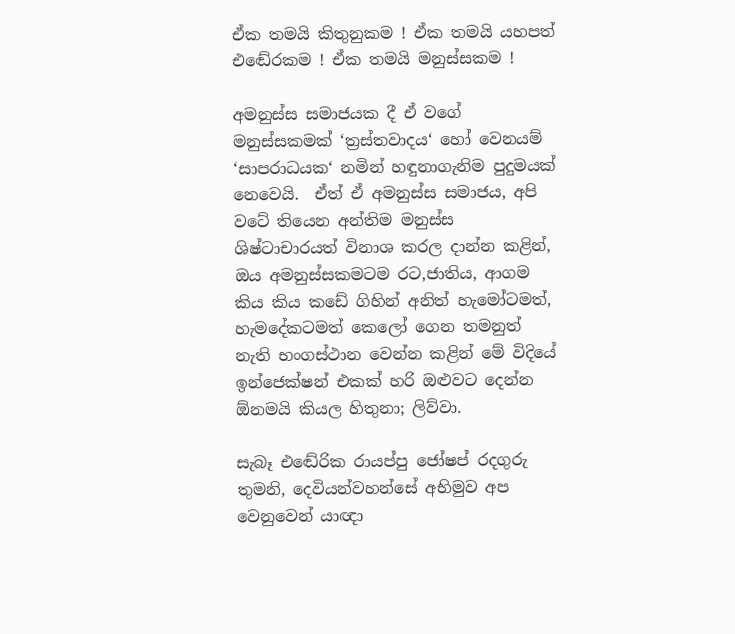ඒක තමයි කිතුනුකම ! ඒක තමයි යහපත් එඬේරකම ! ඒක තමයි මනුස්සකම !

අමනුස්ස සමාජයක දී ඒ වගේ මනුස්සකමක් ‘ත්‍රස්තවාදය‘ හෝ වෙනයම් ‘සාපරාධයක‘ නමින් හඳුනාගැනිම පුදුමයක් නෙවෙයි.  ඒත් ඒ අමනුස්ස සමාජය, අපි වටේ තියෙන අන්තිම මනුස්ස ශිෂ්ටාචාරයත් විනාශ කරල දාන්න කළින්, ඔය අමනුස්සකමටම රට,ජාතිය, ආගම කිය කිය කඩේ ගිහින් අනිත් හැමෝටමත්, හැමදේකටමත් කෙලෝ ගෙන තමනුත් නැති භංගස්ථාන වෙන්න කළින් මේ විදියේ ඉන්ජෙක්ෂන් එකක් හරි ඔළුවට දෙන්න ඕනමයි කියල හිතුනා; ලිව්වා.

සැබෑ එඬේරික රායප්පු ජෝෂප් රදගුරු තුමනි, දෙවියන්වහන්සේ අභිමුව අප වෙනුවෙන් යාඥා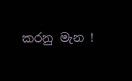කරනු මැන !